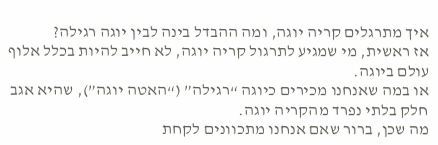איך מתרגלים קריה יוגה, ומה ההבדל בינה לבין יוגה רגילה?
אז ראשית, מי שמגיע לתרגול קריה יוגה, לא חייב להיות בכלל אלוף עולם ביוגה.
או במה שאנחנו מכירים כיוגה “רגילה” (“האטה יוגה”), שהיא אגב חלק בלתי נפרד מהקריה יוגה.
מה שכן, ברור שאם אנחנו מתכוונים לקחת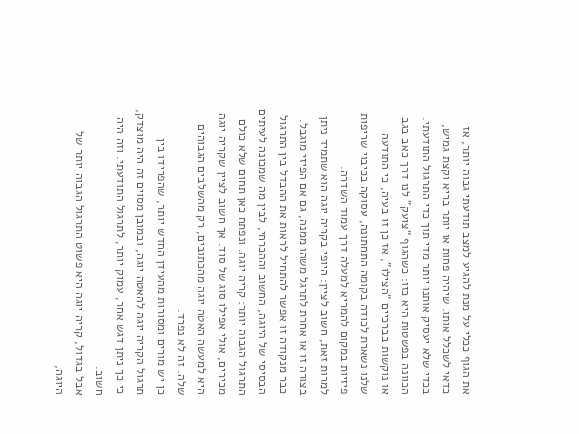את הגוף ככלי על מנת להגיע למצב תודעתי גבוה יותר, אז כדאי לשכלל אותו. שיהיה פחות או יותר בריא וקצת גמיש, בכדי שלא יעסיק אותנו יותר מדי תוך כדי התרגול התודעתי.
הכוונה בפשטות היא כזו: כשהגוף “צועק” לנו דרך כאב בגב או נוקשות בברכיים “הצילו”, אז כן זו בעיה, כי התודעה שלנו נשארת לכודה בקומה התחתונה, עסוקה בכיבוי שריפות פיזיות במקום להמריא למעלה דרך עמוד השדרה.
למרות זאת, חשוב לציין: היופי בקריה יוגה הוא שתמיד ניתן בצורה זו או אחרת לתרגל משהו ממנה, גם אם הפיזי מוגבל.
כבר מנקודה זו אפשר להתחיל לראות את ההבדל בין התרגול הבסיסי של היוגה, החשוב וההכרחי, לבין מה שמכונה לעיתים התרגול הגבוה יותר: קריה יוגה. ונפתח כאן תחום שלא כולם מכירים, אולי אפילו סוג של סוד. אך חשוב לציין שקריה יוגה היא למעשה האטה יוגה מהכתובים, רק מהשלבים הגבוהים שלה. זה לא נפרד.
כן יש מורים ומסורות מהעידן החדש יותר, שהפרידו בין תרגול הקריה יוגה להאטה יוגה, ובמובן מסוים זה היה מוצדק, כי כך ניתן דגש אחר, עמוק יותר, לתרגול התודעתי. וזה היה חשוב.
אבל בגדול, קריה יוגה היא פשוט התרגול הגבוה יותר של היוגה,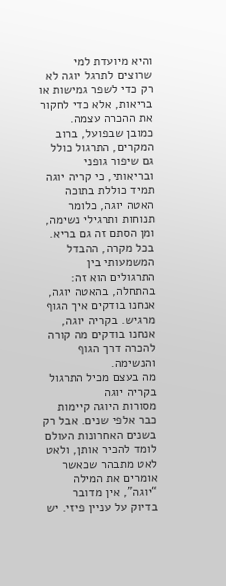והיא מיועדת למי שרוצים לתרגל יוגה לא רק כדי לשפר גמישות או בריאות, אלא כדי לחקור את ההכרה עצמה.
כמובן שבפועל, ברוב המקרים, התרגול כולל גם שיפור גופני ובריאותי, כי קריה יוגה תמיד כוללת בתוכה האטה יוגה, כלומר תנוחות ותרגילי נשימה, ומן הסתם זה גם בריא.
בכל מקרה, ההבדל המשמעותי בין התרגולים הוא זה: בהתחלה, בהאטה יוגה, אנחנו בודקים איך הגוף מרגיש. בקריה יוגה, אנחנו בודקים מה קורה להכרה דרך הגוף והנשימה.
מה בעצם מכיל התרגול בקריה יוגה
מסורות היוגה קיימות כבר אלפי שנים. אבל רק בשנים האחרונות העולם לומד להכיר אותן, ולאט לאט מתבהר שכאשר אומרים את המילה “יוגה”, אין מדובר בדיוק על עניין פיזי. יש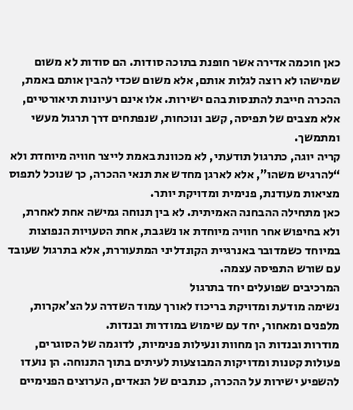כאן חוכמה אדירה אשר חופנת בתוכה סודות. הם סודות לא משום שמישהו לא רוצה לגלות אותם, אלא משום שכדי להבין אותם באמת, ההכרה חייבת להתנסות בהם ישירות. אלו אינם רעיונות תיאורטיים, אלא מצבים של תפיסה, קשב ונוכחות, שנפתחים דרך תרגול מעשי ומתמשך.
קריה יוגה, כתרגול תודעתי, לא מכוונת באמת לייצר חוויה מיוחדת ולא “להרגיש משהו”, אלא לארגן מחדש את תנאי ההכרה, כך שנוכל לתפוס מציאות מעודנת, פנימית ומדויקת יותר.
כאן מתחילה ההבחנה האמיתית. לא בין תנוחה גמישה אחת לאחרת, ולא בחיפוש אחר חוויה מיוחדת או נשגבת, אחת הטעויות הנפוצות במיוחד כשמדובר באנרגיית הקונדליני המתעוררת, אלא בתרגול שעובד עם שורש התפיסה עצמה.
המרכיבים שפועלים יחד בתרגול
נשימה מודעת ומדויקת בריכוז לאורך עמוד השדרה על הצ’אקרות, מלפנים ומאחור, יחד עם שימוש במודרות ובנדות.
מודרות ובנדות הן מחוות ונעילות פנימיות, לדוגמה של הסוגרים, פעולות קטנות ומדויקות המבוצעות לעיתים בתוך התנוחה. הן נועדו להשפיע ישירות על ההכרה, כנתבים של הנאדים, הערוצים הפנימיים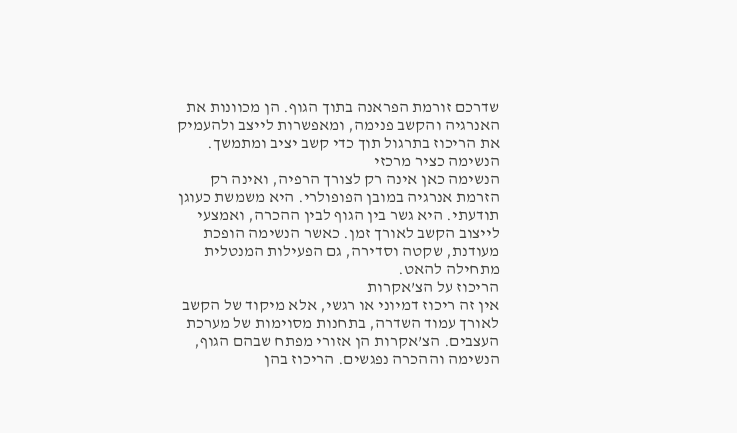שדרכם זורמת הפראנה בתוך הגוף. הן מכוונות את האנרגיה והקשב פנימה, ומאפשרות לייצב ולהעמיק את הריכוז בתרגול תוך כדי קשב יציב ומתמשך.
הנשימה כציר מרכזי
הנשימה כאן אינה רק לצורך הרפיה, ואינה רק הזרמת אנרגיה במובן הפופולרי. היא משמשת כעוגן תודעתי. היא גשר בין הגוף לבין ההכרה, ואמצעי לייצוב הקשב לאורך זמן. כאשר הנשימה הופכת מעודנת, שקטה וסדירה, גם הפעילות המנטלית מתחילה להאט.
הריכוז על הצ’אקרות
אין זה ריכוז דמיוני או רגשי, אלא מיקוד של הקשב לאורך עמוד השדרה, בתחנות מסוימות של מערכת העצבים. הצ’אקרות הן אזורי מפתח שבהם הגוף, הנשימה וההכרה נפגשים. הריכוז בהן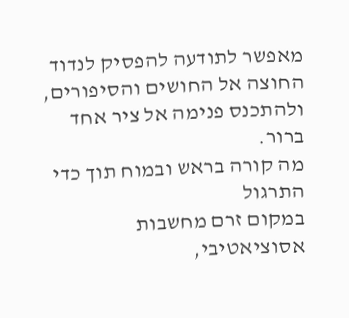מאפשר לתודעה להפסיק לנדוד החוצה אל החושים והסיפורים, ולהתכנס פנימה אל ציר אחד ברור.
מה קורה בראש ובמוח תוך כדי התרגול
במקום זרם מחשבות אסוציאטיבי,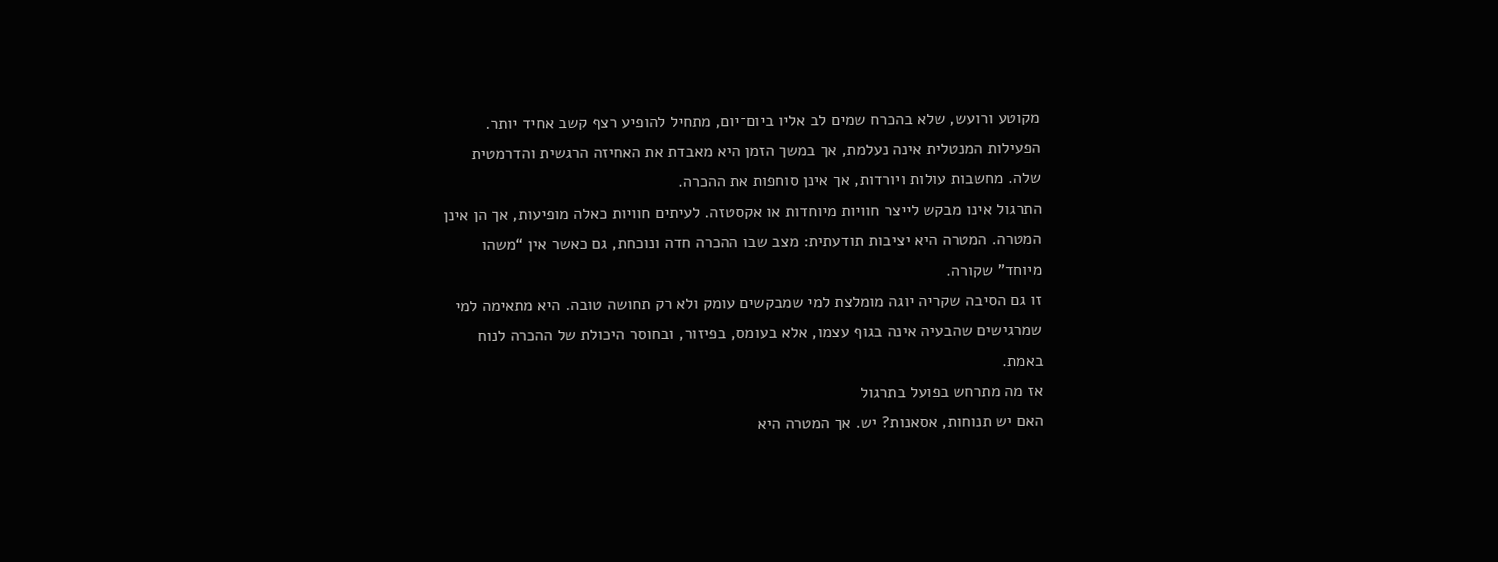מקוטע ורועש, שלא בהכרח שמים לב אליו ביום־יום, מתחיל להופיע רצף קשב אחיד יותר. הפעילות המנטלית אינה נעלמת, אך במשך הזמן היא מאבדת את האחיזה הרגשית והדרמטית שלה. מחשבות עולות ויורדות, אך אינן סוחפות את ההכרה.
התרגול אינו מבקש לייצר חוויות מיוחדות או אקסטזה. לעיתים חוויות כאלה מופיעות, אך הן אינן המטרה. המטרה היא יציבות תודעתית: מצב שבו ההכרה חדה ונוכחת, גם כאשר אין “משהו מיוחד” שקורה.
זו גם הסיבה שקריה יוגה מומלצת למי שמבקשים עומק ולא רק תחושה טובה. היא מתאימה למי שמרגישים שהבעיה אינה בגוף עצמו, אלא בעומס, בפיזור, ובחוסר היכולת של ההכרה לנוח באמת.
אז מה מתרחש בפועל בתרגול
האם יש תנוחות, אסאנות? יש. אך המטרה היא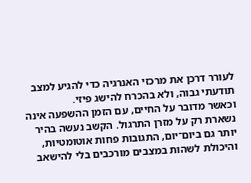לעורר דרכן את מרכזי האנרגיה כדי להגיע למצב תודעתי גבוה, ולא בהכרח להישג פיזי.
וכאשר מדובר על החיים, עם הזמן ההשפעה אינה נשארת רק על מזרן התרגול. הקשב נעשה בהיר יותר גם ביום־יום, התגובות פחות אוטומטיות, והיכולת לשהות במצבים מורכבים בלי להישאב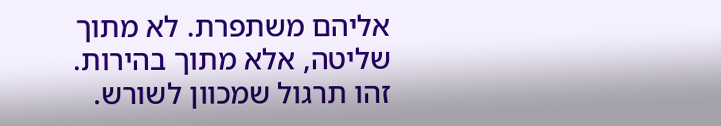אליהם משתפרת. לא מתוך שליטה, אלא מתוך בהירות.
זהו תרגול שמכוון לשורש.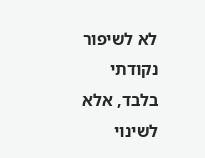לא לשיפור נקודתי בלבד, אלא לשינוי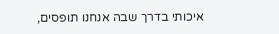איכותי בדרך שבה אנחנו תופסים,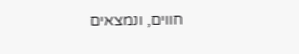חווים, ונמצאים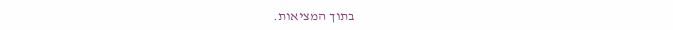בתוך המציאות.